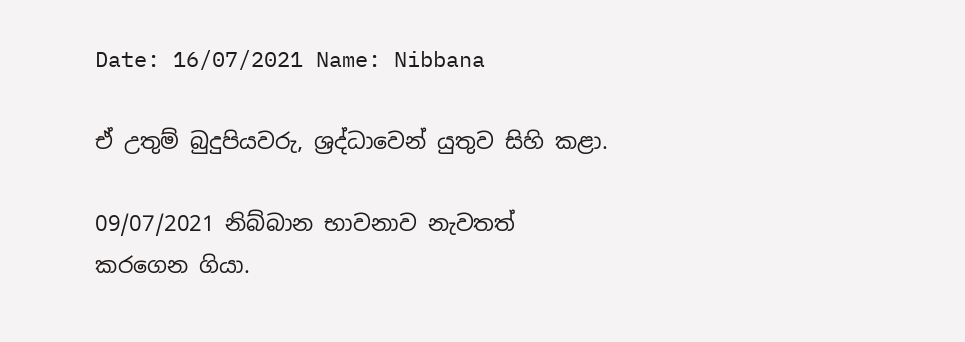Date: 16/07/2021 Name: Nibbana

ඒ උතුම් බුදුපියවරු, ශ්‍රද්ධාවෙන් යුතුව සිහි කළා.

09/07/2021 නිබ්බාන භාවනාව නැවතත් කරගෙන ගියා.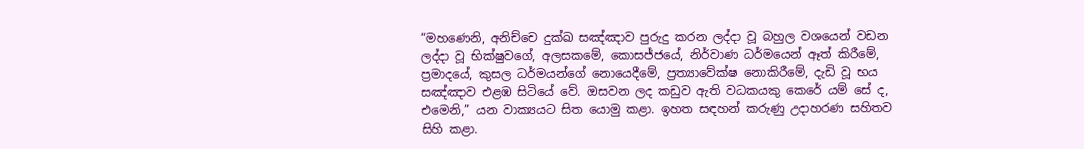“මහණෙනි, අනිච්චෙ දුක්ඛ සඤ්ඤාව පුරුදු කරන ලද්දා වූ බහුල වශයෙන් වඩන ලද්දා වූ භික්ෂුවගේ, අලසකමේ, කොසජ්ජයේ, නිර්වාණ ධර්මයෙන් ඈත් කිරීමේ, ප්‍රමාදයේ, කුසල ධර්මයන්ගේ නොයෙදීමේ, ප්‍රත්‍යාවේක්ෂ නොකිරීමේ, දැඩි වූ භය සඤ්ඤාව එළඹ සිටියේ වේ. ඔසවන ලද කඩුව ඇති වධකයකු කෙරේ යම් සේ ද, එමෙනි,” යන වාක්‍යයට සිත යොමු කළා. ඉහත සඳහන් කරුණු උදාහරණ සහිතව සිහි කළා.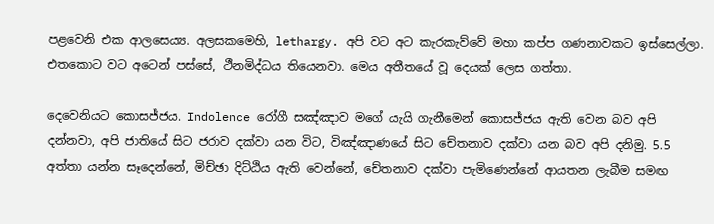පළවෙනි එක ආලසෙය්‍ය. අලසකමෙහි, lethargy. අපි වට අට කැරකැව්වේ මහා කප්ප ගණනාවකට ඉස්සෙල්ලා. එතකොට වට අටෙන් පස්සේ, ථීනමිද්ධය තියෙනවා. මෙය අතීතයේ වූ දෙයක් ලෙස ගත්තා.

දෙවෙනියට කොසජ්ජය. Indolence රෝගී සඤ්ඤාව මගේ යැයි ගැනීමෙන් කොසජ්ජය ඇති වෙන බව අපි දන්නවා, අපි ජාතියේ සිට ජරාව දක්වා යන විට, විඤ්ඤාණයේ සිට චේතනාව දක්වා යන බව අපි දනිමු. 5.5 අත්තා යන්න සෑදෙන්නේ, මිච්ඡා දිට්ඨිය ඇති වෙන්නේ, චේතනාව දක්වා පැමිණෙන්නේ ආයතන ලැබීම සමඟ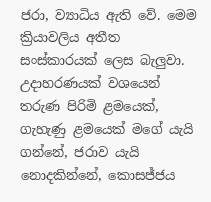ජරා, ව්‍යාධිය ඇති වේ. මෙම ක්‍රියාවලිය අතීත සංස්කාරයක් ලෙස බැලුවා. උදාහරණයක් වශයෙන් තරුණ පිරිමි ළමයෙක්, ගැහැණු ළමයෙක් මගේ යැයි ගන්නේ, ජරාව යැයි නොදකින්නේ, කොසජ්ජය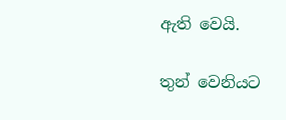ඇති වෙයි.

තුන් වෙනියට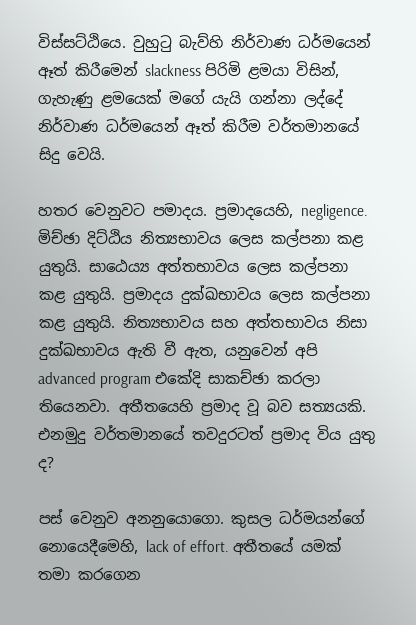විස්සට්ඨියෙ. වුහුටු බැව්හි නිර්වාණ ධර්මයෙන් ඈත් කිරීමෙන් slackness පිරිමි ළමයා විසින්, ගැහැණු ළමයෙක් මගේ යැයි ගන්නා ලද්දේ නිර්වාණ ධර්මයෙන් ඈත් කිරීම වර්තමානයේ සිදු වෙයි.

හතර වෙනුවට පමාදය. ප්‍රමාදයෙහි, negligence. මිච්ඡා දිට්ඨිය නිත්‍යභාවය ලෙස කල්පනා කළ යුතුයි. සාඨෙය්‍ය අත්තභාවය ලෙස කල්පනා කළ යුතුයි. ප්‍රමාදය දුක්ඛභාවය ලෙස කල්පනා කළ යුතුයි. නිත්‍යභාවය සහ අත්තභාවය නිසා දුක්ඛභාවය ඇති වී ඇත, යනුවෙන් අපි advanced program එකේදි සාකච්ඡා කරලා තියෙනවා. අතීතයෙහි ප්‍රමාද වූ බව සත්‍යයකි. එනමුදු වර්තමානයේ තවදුරටත් ප්‍රමාද විය යුතු ද?

පස් වෙනුව අනනුයොගො. කුසල ධර්මයන්ගේ නොයෙදීමෙහි, lack of effort. අතීතයේ යමක් තමා කරගෙන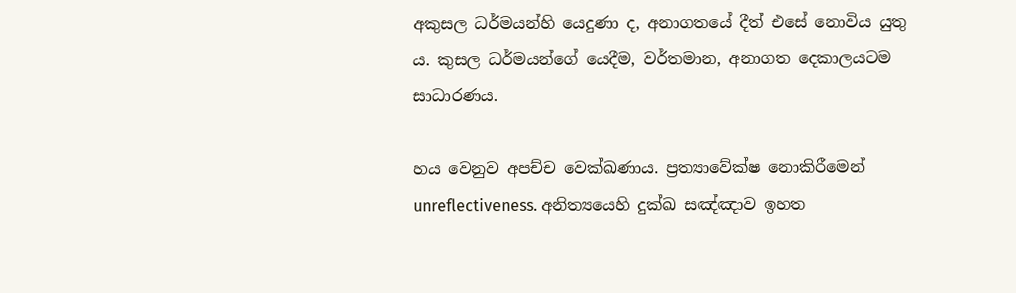අකුසල ධර්මයන්හි යෙදුණා ද, අනාගතයේ දීත් එසේ නොවිය යුතු ය. කුසල ධර්මයන්ගේ යෙදීම, වර්තමාන, අනාගත දෙකාලයටම සාධාරණය.

හය වෙනුව අපච්ච වෙක්‌ඛණාය. ප්‍රත්‍යාවේක්ෂ නොකිරීමෙන් unreflectiveness. අනිත්‍යයෙහි දුක්ඛ සඤ්ඤාව ඉහත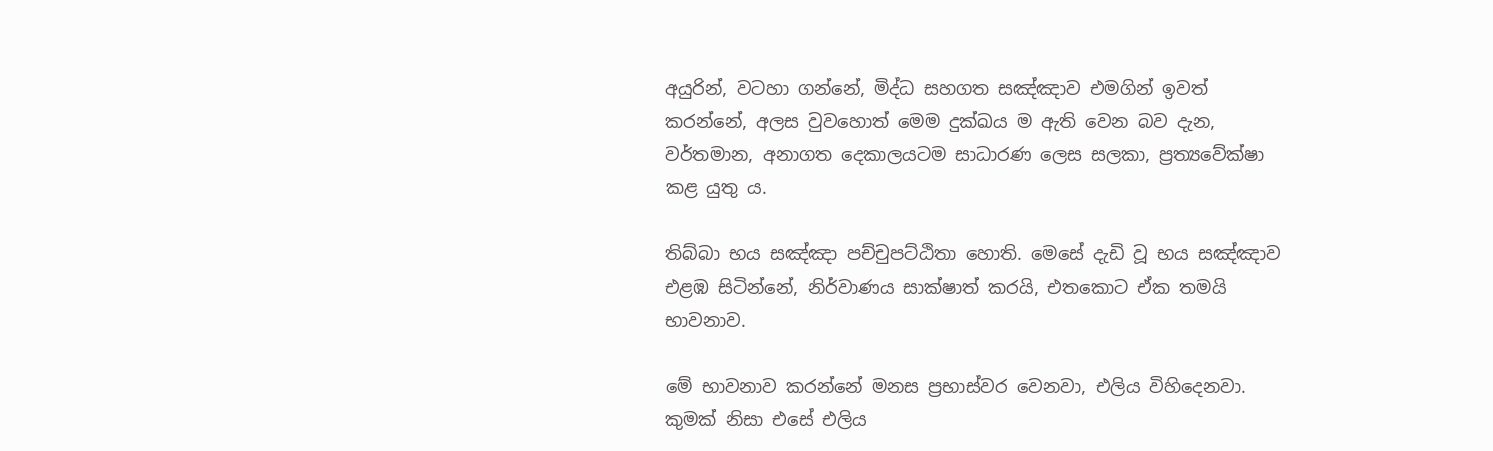අයුරින්, වටහා ගන්නේ, මිද්ධ සහගත සඤ්ඤාව එමගින් ඉවත් කරන්නේ, අලස වුවහොත් මෙම දුක්ඛය ම ඇති වෙන බව දැන, වර්තමාන, අනාගත දෙකාලයටම සාධාරණ ලෙස සලකා, ප්‍රත්‍යවේක්ෂා කළ යුතු ය.

තිබ්බා භය සඤ්ඤා පච්චුපට්ඨිතා හොති. මෙසේ දැඩි වූ භය සඤ්ඤාව එළඹ සිටින්නේ, නිර්වාණය සාක්ෂාත් කරයි, එතකොට ඒක තමයි භාවනාව.

මේ භාවනාව කරන්නේ මනස ප්‍රභාස්වර වෙනවා, එලිය විහිදෙනවා. කුමක් නිසා එසේ එලිය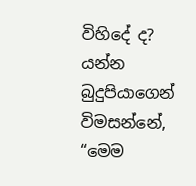විහිදේ ද? යන්න බුදුපියාගෙන් විමසන්නේ, “මෙම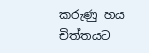කරුණු හය චිත්තයට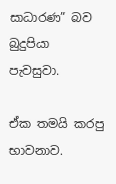සාධාරණ” බව බුදුපියා පැවසුවා.

ඒක තමයි කරපු භාවනාව.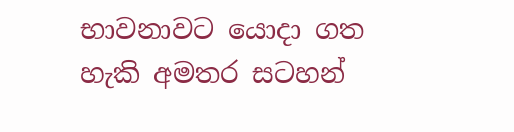භාවනාවට යොදා ගත හැකි අමතර සටහන්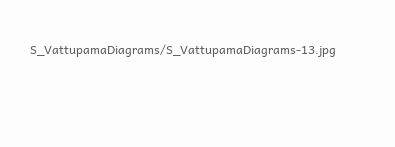S_VattupamaDiagrams/S_VattupamaDiagrams-13.jpg